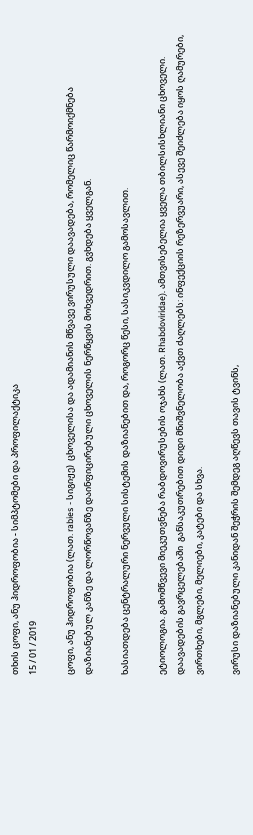თხის ცოფი, ანუ ჰიდროფობია - სიმპტომები და პროფილაქტიკა
15 / 01 / 2019

ცოფი, ანუ ჰიდროფობია (ლათ. rabies - სიგიჟე)  ცხოველისა და ადამიანის მწვავე ვირუსული დაავადება, რომელიც წარმოიქმნება დაზიანებულ კანზე და ლორწოვანზე დაინფიცირებული ცხოველის ნერწყვის მოხვედრით. გვხდება ყველგან.

ხასიათდება ცენტრალური ნერვული სისტემის დაზიანებით და, როგორც წესი, სასიკვდილო გამოსავლით.

ეტიოლოგია. გამომწვევი მიეკუთვნება რაბდოვირუსების ოჯახს (ლათ. Rhabdoviridae). ამთვისებელია ყველა თბილსისხლიანი ცხოველი. დაავადების გავრცელებაში  განსაკუთრებით დიდი მნიშვნელობა აქვთ ძაღლებს: ინფექციის რეზერვუარი, ასევე შეიძლება იყოს ღამურები, ვირთხები, მგლები, მელიები, კატები და სხვა.

ვირუსი დაზიანებული კანიდან შეჭრის შემდეგ აღწევს თავის ტვინს,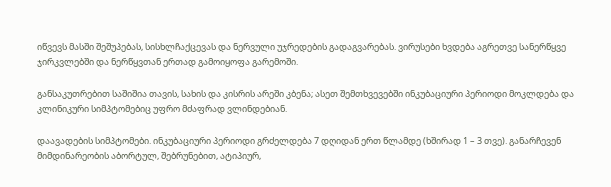იწვევს მასში შეშუპებას, სისხლჩაქცევას და ნერვული უჯრედების გადაგვარებას. ვირუსები ხვდება აგრეთვე სანერწყვე ჯირკვლებში და ნერწყვთან ერთად გამოიყოფა გარემოში.

განსაკუთრებით საშიშია თავის, სახის და კისრის არეში კბენა; ასეთ შემთხვევებში ინკუბაციური პერიოდი მოკლდება და კლინიკური სიმპტომებიც უფრო მძაფრად ვლინდებიან.

დაავადების სიმპტომები. ინკუბაციური პერიოდი გრძელდება 7 დღიდან ერთ წლამდე (ხშირად 1 – 3 თვე). განარჩევენ მიმდინარეობის აბორტულ, შებრუნებით, ატიპიურ,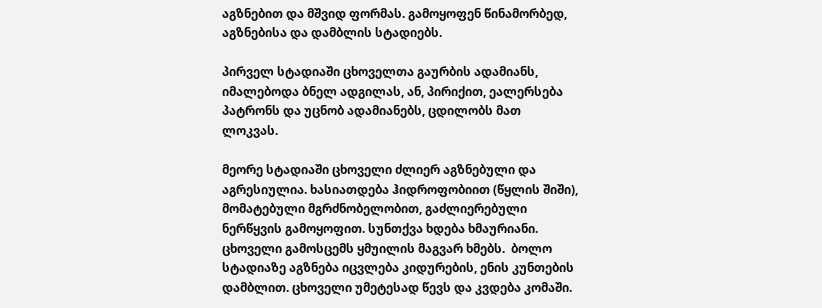აგზნებით და მშვიდ ფორმას. გამოყოფენ წინამორბედ, აგზნებისა და დამბლის სტადიებს.

პირველ სტადიაში ცხოველთა გაურბის ადამიანს, იმალებოდა ბნელ ადგილას, ან, პირიქით, ეალერსება პატრონს და უცნობ ადამიანებს, ცდილობს მათ ლოკვას.

მეორე სტადიაში ცხოველი ძლიერ აგზნებული და აგრესიულია. ხასიათდება ჰიდროფობიით (წყლის შიში), მომატებული მგრძნობელობით, გაძლიერებული ნერწყვის გამოყოფით. სუნთქვა ხდება ხმაურიანი. ცხოველი გამოსცემს ყმუილის მაგვარ ხმებს.  ბოლო სტადიაზე აგზნება იცვლება კიდურების, ენის კუნთების დამბლით. ცხოველი უმეტესად წევს და კვდება კომაში.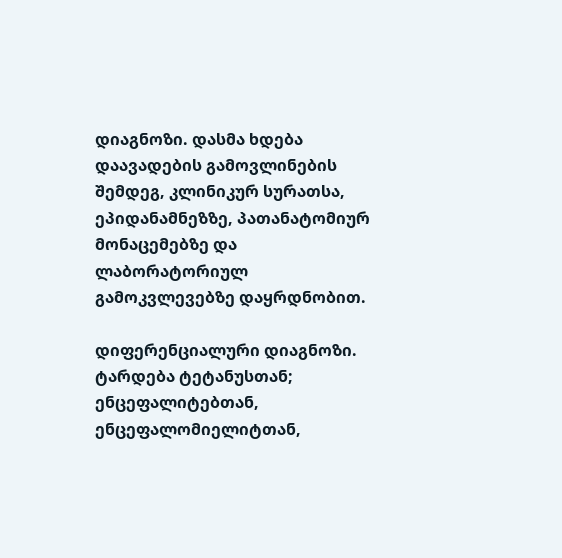დიაგნოზი. დასმა ხდება დაავადების გამოვლინების შემდეგ, კლინიკურ სურათსა, ეპიდანამნეზზე, პათანატომიურ მონაცემებზე და ლაბორატორიულ გამოკვლევებზე დაყრდნობით.

დიფერენციალური დიაგნოზი. ტარდება ტეტანუსთან; ენცეფალიტებთან, ენცეფალომიელიტთან,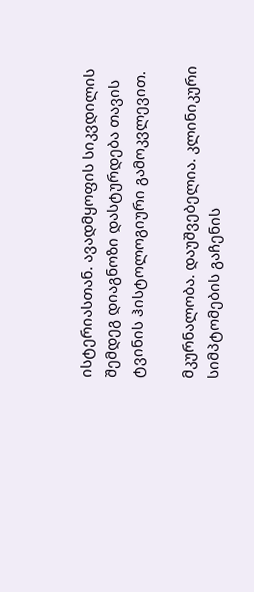ისტერიასთან. ავადმყოფის სიკვდილის შემდეგ დიაგნოზი დასტურდება თავის ტვინის ჰისტოლოგიური გამოკვლევით.

მკურნალობა. დაუშვებელია. კლინიკური სიმპტომების გაჩენის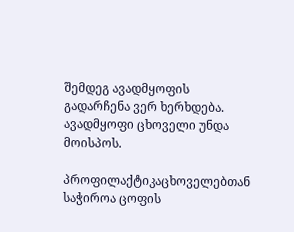შემდეგ ავადმყოფის გადარჩენა ვერ ხერხდება. ავადმყოფი ცხოველი უნდა მოისპოს.

პროფილაქტიკაცხოველებთან საჭიროა ცოფის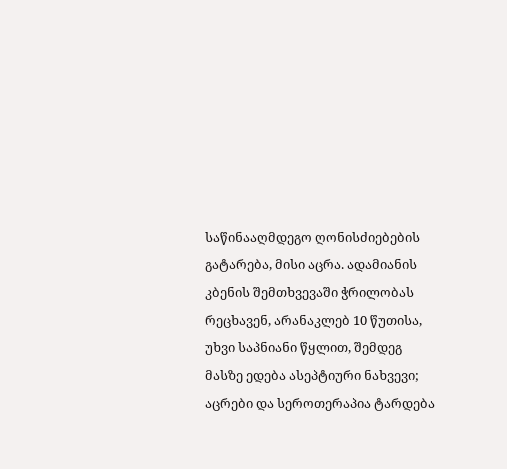საწინააღმდეგო ღონისძიებების გატარება, მისი აცრა. ადამიანის კბენის შემთხვევაში ჭრილობას რეცხავენ, არანაკლებ 10 წუთისა, უხვი საპნიანი წყლით, შემდეგ მასზე ედება ასეპტიური ნახვევი; აცრები და სეროთერაპია ტარდება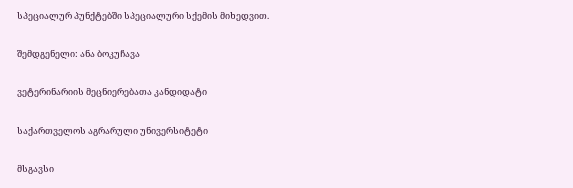სპეციალურ პუნქტებში სპეციალური სქემის მიხედვით.

შემდგენელი: ანა ბოკუჩავა

ვეტერინარიის მეცნიერებათა კანდიდატი

საქართველოს აგრარული უნივერსიტეტი

მსგავსი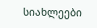სიახლეები